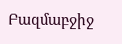Բազմաբջիջ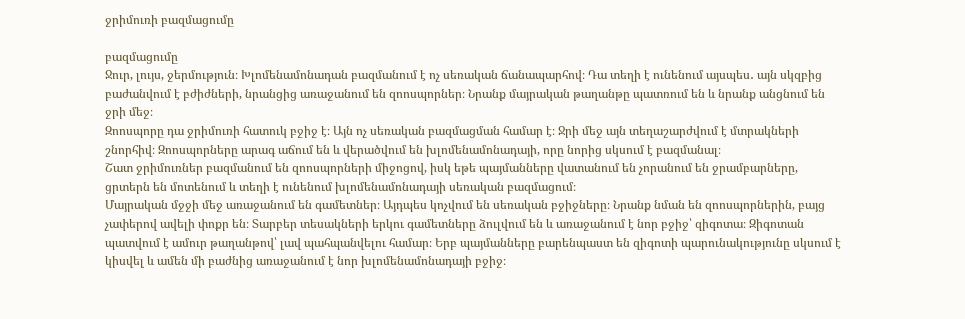ջրիմուռի բազմացումը

բազմացումը
Ջուր, լույս, ջերմություն։ Խլոմենամոնադան բազմանում է ոչ սեռական ճանապարհով։ Դա տեղի է ունենում այսպես․ այն սկզբից բաժանվում է բժիժների, նրանցից առաջանում են զոոսպորներ։ Նրանք մայրական թաղանթը պատռում են և նրանք անցնում են ջրի մեջ։
Զոոսպորը դա ջրիմուռի հատուկ բջիջ է։ Այն ոչ սեռական բազմացման համար է։ Ջրի մեջ այն տեղաշարժվում է մտրակների շնորհիվ։ Զոոսպորները արագ աճում են և վերածվում են խլոմենամոնադայի, որը նորից սկսում է բազմանալ։
Շատ ջրիմուռներ բազմանում են զոոսպորների միջոցով, իսկ եթե պայմանները վատանում են չորանում են ջրամբարները, ցրտերն են մոտենում և տեղի է ունենում խլոմենամոնադայի սեռական բազմացում։
Մայրական մջջի մեջ առաջանում են գամետներ։ Այդպես կոչվում են սեռական բջիջները։ Նրանք նման են զոոսպորներին, բայց չափերով ավելի փոքր են։ Տարբեր տեսակների երկու գամետները ձուլվում են և առաջանում է նոր բջիջ՝ զիգոտա։ Զիգոտան պատվում է ամուր թաղանթով՝ լավ պահպանվելու համար։ Երբ պայմանները բարենպաստ են զիգոտի պարունակությունը սկսում է կիսվել և ամեն մի բաժնից առաջանում է նոր խլոմենամոնադայի բջիջ։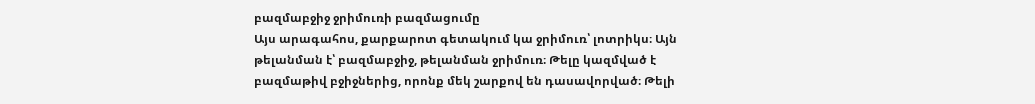բազմաբջիջ ջրիմուռի բազմացումը
Այս արագահոս, քարքարոտ գետակում կա ջրիմուռ՝ լոտրիկս։ Այն թելանման է՝ բազմաբջիջ, թելանման ջրիմուռ։ Թելը կազմված է բազմաթիվ բջիջներից, որոնք մեկ շարքով են դասավորված։ Թելի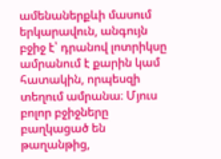ամենաներքևի մասում երկարավուն, անգույն բջիջ է՝ դրանով լոտրիկսը ամրանում է քարին կամ հատակին, որպեսզի տեղում ամրանա։ Մյուս բոլոր բջիջները բաղկացած են թաղանթից,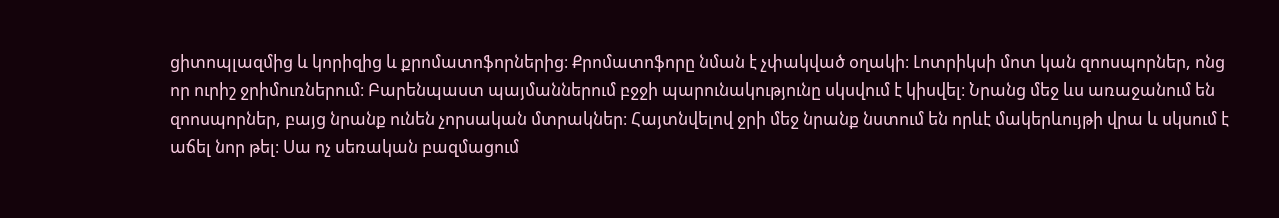ցիտոպլազմից և կորիզից և քրոմատոֆորներից։ Քրոմատոֆորը նման է չփակված օղակի։ Լոտրիկսի մոտ կան զոոսպորներ, ոնց որ ուրիշ ջրիմուռներում։ Բարենպաստ պայմաններում բջջի պարունակությունը սկսվում է կիսվել։ Նրանց մեջ ևս առաջանում են զոոսպորներ, բայց նրանք ունեն չորսական մտրակներ։ Հայտնվելով ջրի մեջ նրանք նստում են որևէ մակերևույթի վրա և սկսում է աճել նոր թել։ Սա ոչ սեռական բազմացում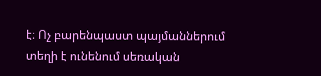է։ Ոչ բարենպաստ պայմաններում տեղի է ունենում սեռական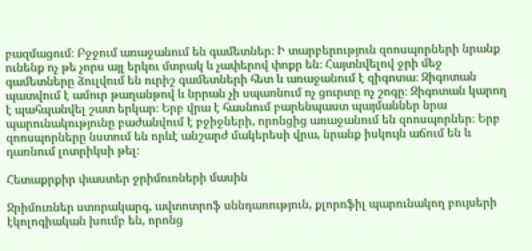բազմացում։ Բջջում առաջանում են գամետներ։ Ի տարբերություն զոոսպորների նրանք ունենք ոչ թե չորս այլ երկու մտրակ և չափերով փոքր են։ Հայտնվելով ջրի մեջ գամետները ձուլվում են ուրիշ գամետների հետ և առաջանում է զիգոտա։ Զիգոտան պատվում է ամուր թաղանթով և նրրան չի սպառնում ոչ ցուրտը ոչ շոգը։ Զիգոտան կարող է պահպանվել շատ երկար։ Երբ վրա է հասնում բարենպաստ պայմաններ նրա պարունակությունը բաժանվում է բջիջների, որոնցից առաջանում են զոոսպորներ։ Երբ զոոսպորները նստում են որևէ անշարժ մակերեսի վրա, նրանք իսկույն աճում են և դառնում լոտրիկսի թել։

Հետաքրքիր փաստեր ջրիմուռների մասին

Ջրիմուռներ ստորակարգ, ավտոտրոֆ սննդառություն, քլորոֆիլ պարունակող բույսերի էկոլոգիական խումբ են, որոնց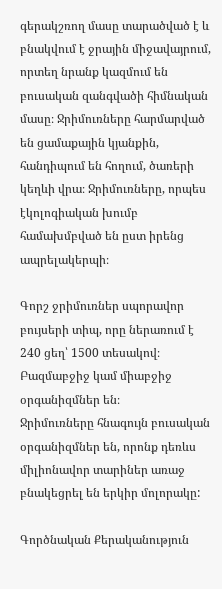գերակշռող մասը տարածված է և բնակվում է ջրային միջավայրում, որտեղ նրանք կազմում են բուսական զանգվածի հիմնական մասը։ Ջրիմուռները հարմարված են ցամաքային կյանքին, հանդիպում են հողում, ծառերի կեղևի վրա։ Ջրիմուռները, որպես էկոլոգիական խումբ համախմբված են ըստ իրենց ապրելակերպի։

Գորշ ջրիմուռներ սպորավոր բույսերի տիպ, որը ներառում է 240 ցեղ՝ 1500 տեսակով։
Բազմաբջիջ կամ միաբջիջ օրգանիզմներ են։
Ջրիմուռները հնագույն բուսական օրգանիզմներ են, որոնք դեռևս միլիոնավոր տարիներ առաջ բնակեցրել են երկիր մոլորակը:

Գործնական Քերականություն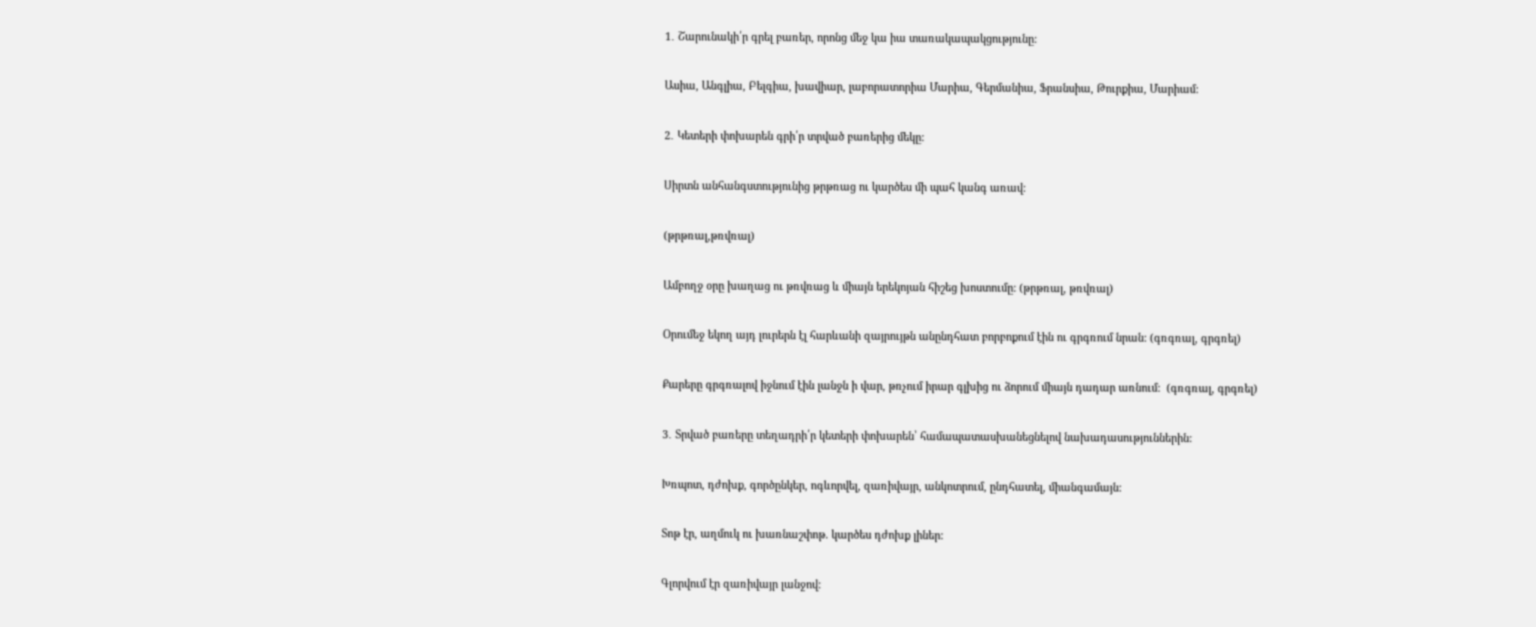1․ Շարունակի՛ր գրել բառեր, որոնց մեջ կա իա տառակապակցությունը:

Ասիա, Անգլիա, Բելգիա, խավիար, լաբորատորիա Մարիա, Գերմանիա, Ֆրանսիա, Թուրքիա, Մարիամ:

2․ Կետերի փոխարեն գրի՛ր տրված բառերից մեկը:

Սիրտն անհանգստությունից թրթռաց ու կարծես մի պահ կանգ առավ:

(թրթռալ,թռվռալ)

Ամբողջ օրը խաղաց ու թռվռաց և միայն երեկոյան հիշեց խոստումը: (թրթռալ, թռվռալ)

Օրումեջ եկող այդ լուրերն էլ հարևանի զայրույթն անընդհատ բորբոքում էին ու գրգռում նրան: (գռգռալ, գրգռել)

Քարերը գրգռալով իջնում էին լանջն ի վար, թռչում իրար գլխից ու ձորում միայն դադար առնում:  (գռգռալ, գրգռել)

3․ Տրված բառերը տեղադրի՛ր կետերի փոխարեն՝ համապատասխանեցնելով նախադասություններին:

Խռպոտ, դժոխք, գործընկեր, ոգևորվել, զառիվայր, անկոտրում, ընդհատել, միանգամայն:

Տոթ էր, աղմուկ ու խառնաշփոթ. կարծես դժոխք լիներ:

Գլորվում էր զառիվայր լանջով: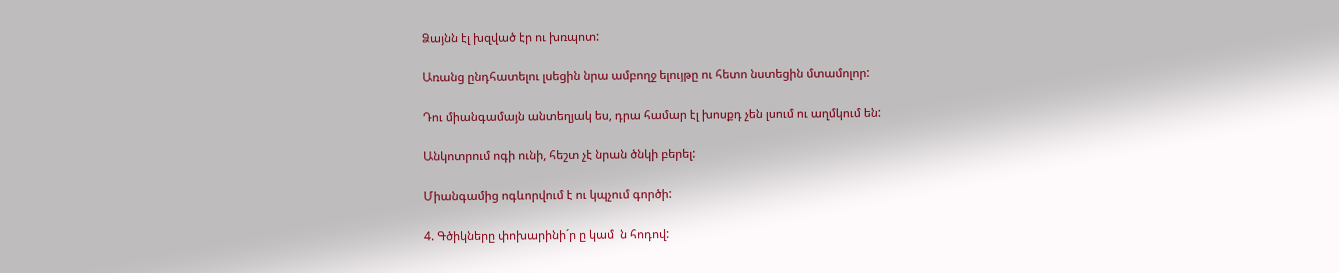Ձայնն էլ խզված էր ու խռպոտ:

Առանց ընդհատելու լսեցին նրա ամբողջ ելույթը ու հետո նստեցին մտամոլոր:

Դու միանգամայն անտեղյակ ես, դրա համար էլ խոսքդ չեն լսում ու աղմկում են:

Անկոտրում ոգի ունի, հեշտ չէ նրան ծնկի բերել:

Միանգամից ոգևորվում է ու կպչում գործի:

4. Գծիկները փոխարինի´ր ը կամ  ն հոդով: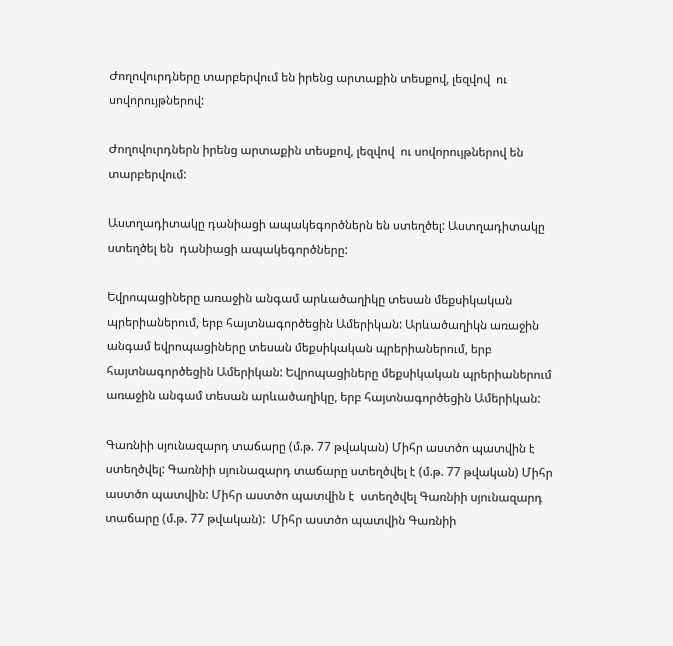Ժողովուրդները տարբերվում են իրենց արտաքին տեսքով, լեզվով  ու սովորույթներով:

Ժողովուրդներն իրենց արտաքին տեսքով, լեզվով  ու սովորույթներով են տարբերվում:

Աստղադիտակը դանիացի ապակեգործներն են ստեղծել: Աստղադիտակը ստեղծել են  դանիացի ապակեգործները:

Եվրոպացիները առաջին անգամ արևածաղիկը տեսան մեքսիկական պրերիաներում, երբ հայտնագործեցին Ամերիկան: Արևածաղիկն առաջին անգամ եվրոպացիները տեսան մեքսիկական պրերիաներում, երբ հայտնագործեցին Ամերիկան: Եվրոպացիները մեքսիկական պրերիաներում առաջին անգամ տեսան արևածաղիկը, երբ հայտնագործեցին Ամերիկան:

Գառնիի սյունազարդ տաճարը (մ.թ. 77 թվական) Միհր աստծո պատվին է ստեղծվել: Գառնիի սյունազարդ տաճարը ստեղծվել է (մ.թ. 77 թվական) Միհր աստծո պատվին: Միհր աստծո պատվին է  ստեղծվել Գառնիի սյունազարդ տաճարը (մ.թ. 77 թվական):  Միհր աստծո պատվին Գառնիի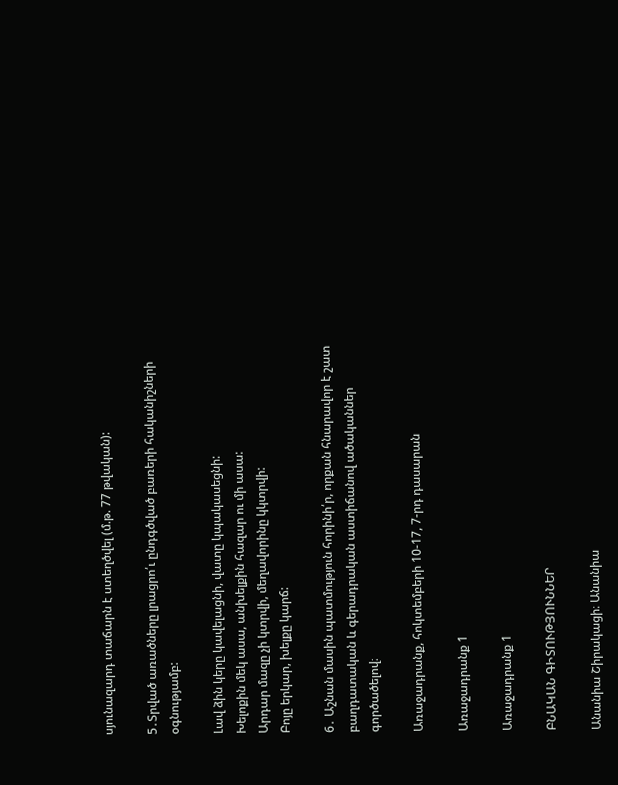սյունազարդ տաճարն է ստեղծվել (մ.թ. 77 թվական):

5․Տրված առածները լրացրո՛ւ ընդգծված բառերի հականիշների օգնությամբ:

Լավ ձին կերը կավելացնի, վատը կպակասեցնի:
Խելոքին մեկ ասա, անխելքին հազար ու մի ասա:
Արդար մազը չի կտրվի, մեղավորինը կկտրվի:
Բոյը երկար, խելքը կարճ:

6․ Աշնան մասին պատմություն հորինի՛ր, որքան հնարավոր է շատ բաղդատական և գերադրական աստիճանով ածականներ գործածելով։

Առաջադրանք, հոկտեմբերի 10-17, 7-րդ դասարան

Առաջադրանք 1

Առաջադրանք 1

ԲՆԱԿԱՆ ԳԻՏՈՒԹՅՈՒՆՆԵՐ

Անանիա Շիրակացի։ Անանիա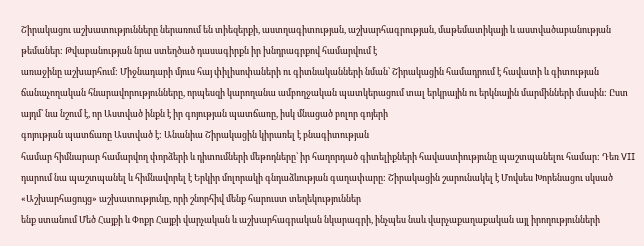Շիրակացու աշխատությունները ներառում են տիեզերքի, աստղագիտության, աշխարհագրության, մաթեմատիկայի և աստվածաբանության թեմաներ: Թվաբանության նրա ստեղծած դասագիրքն իր խնդրագրքով համարվում է
առաջինը աշխարհում: Միջնադարի մյուս հայ փիլիսոփաների ու գիտնականների նման՝ Շիրակացին համադրում է հավատի և գիտության ճանաչողական հնարավորությունները, որպեսզի կարողանա ամբողջական պատկերացում տալ երկրային ու երկնային մարմինների մասին: Ըստ այդմ՝ նա նշում է, որ Աստված ինքն է իր գոյության պատճառը, իսկ մնացած բոլոր գոյերի
գոյության պատճառը Աստված է: Անանիա Շիրակացին կիրառել է բնագիտության
համար հիմնարար համարվող փորձերի և դիտումների մեթոդները՝ իր հաղորդած գիտելիքների հավաստիությունը պաշտպանելու համար: Դեռ VII դարում նա պաշտպանել և հիմնավորել է Երկիր մոլորակի գնդաձևության գաղափարը: Շիրակացին շարունակել է Մովսես Խորենացու սկսած «Աշխարհացույց» աշխատությունը, որի շնորհիվ մենք հարուստ տեղեկություններ
ենք ստանում Մեծ Հայքի և Փոքր Հայքի վարչական և աշխարհագրական նկարագրի, ինչպես նաև վարչաքաղաքական այլ իրողությունների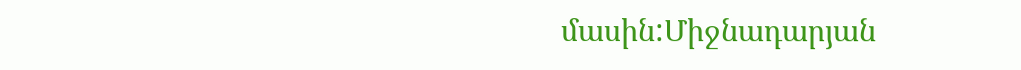մասին:Միջնադարյան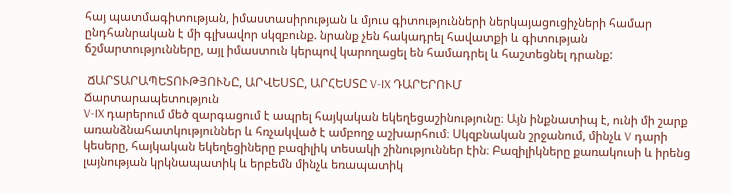հայ պատմագիտության, իմաստասիրության և մյուս գիտությունների ներկայացուցիչների համար ընդհանրական է մի գլխավոր սկզբունք. նրանք չեն հակադրել հավատքի և գիտության ճշմարտությունները, այլ իմաստուն կերպով կարողացել են համադրել և հաշտեցնել դրանք:

 ՃԱՐՏԱՐԱՊԵՏՈՒԹՅՈՒՆԸ, ԱՐՎԵՍՏԸ, ԱՐՀԵՍՏԸ V-IX ԴԱՐԵՐՈՒՄ
Ճարտարապետություն
V-IX դարերում մեծ զարգացում է ապրել հայկական եկեղեցաշինությունը։ Այն ինքնատիպ է, ունի մի շարք առանձնահատկություններ և հռչակված է ամբողջ աշխարհում։ Սկզբնական շրջանում, մինչև V դարի կեսերը, հայկական եկեղեցիները բազիլիկ տեսակի շինություններ էին։ Բազիլիկները քառակուսի և իրենց լայնության կրկնապատիկ և երբեմն մինչև եռապատիկ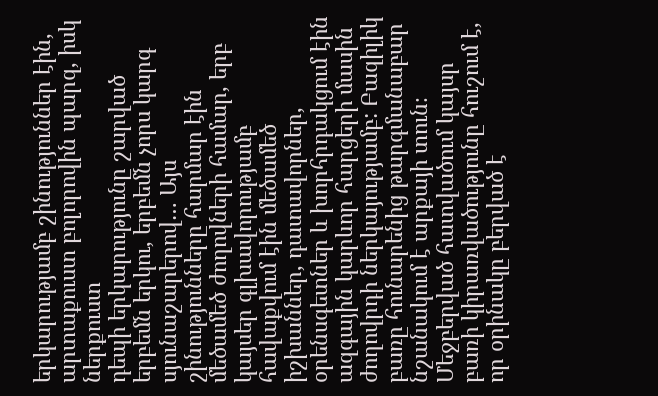երկարությամբ շինություններ էին, արտաքուստ բոլորովին պարզ, իսկ ներքուստ
դեպի երկարությունը շարված երբեմն երկու, երբեմն չորս կարգ սյունաշարերով… Այս շինությունները հարմար էին մեծամեծ ժողովների համար, երբ կայսեր գլխավորությամբ
հավաքվում էին մեծամեծ իշխաններ, դատավորներ, օրենսգետներ և խորհրդակցում էին ազգային կարևոր հարցերի մասին ժողովրդի ներկայությամբ: Բազիլիկ բառը հունարենից թարգմանաբար նշանակում է արքայի տուն։ Մեջբերված հատվածում կայսր բառի կիրառվածությունը հուշում է, որ օրինակը բերված է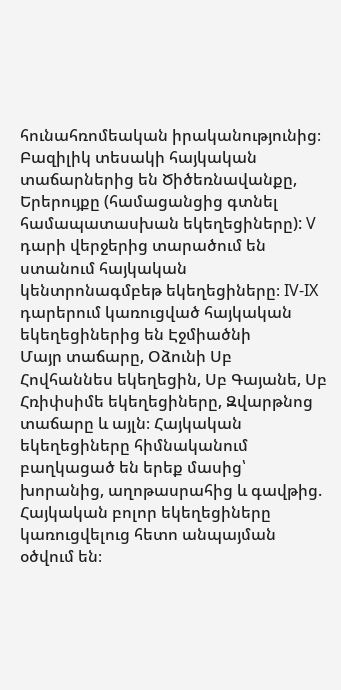հունահռոմեական իրականությունից։ Բազիլիկ տեսակի հայկական տաճարներից են Ծիծեռնավանքը, Երերույքը (համացանցից գտնել համապատասխան եկեղեցիները): V դարի վերջերից տարածում են ստանում հայկական կենտրոնագմբեթ եկեղեցիները։ IV-IX դարերում կառուցված հայկական եկեղեցիներից են Էջմիածնի
Մայր տաճարը, Օձունի Սբ Հովհաննես եկեղեցին, Սբ Գայանե, Սբ Հռիփսիմե եկեղեցիները, Զվարթնոց տաճարը և այլն։ Հայկական եկեղեցիները հիմնականում բաղկացած են երեք մասից՝ խորանից, աղոթասրահից և գավթից.  Հայկական բոլոր եկեղեցիները կառուցվելուց հետո անպայման օծվում են։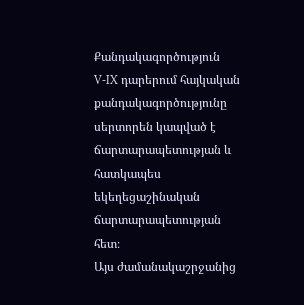Քանդակագործություն
V-IX դարերում հայկական քանդակագործությունը սերտորեն կապված է ճարտարապետության և հատկապես եկեղեցաշինական ճարտարապետության հետ։
Այս ժամանակաշրջանից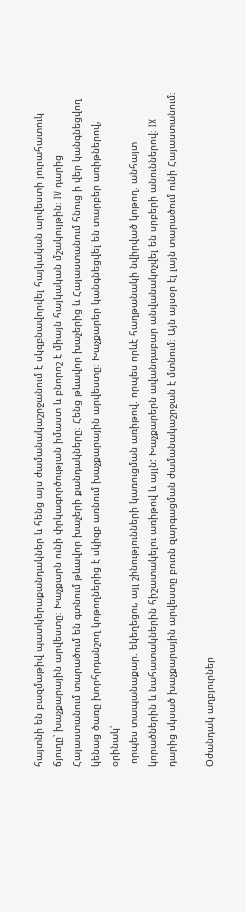հայտնի են բազմաթիվ պատկերաքանդակներ և հենց այս ժամանակաշրջանում է սկզբնավորվել հայկական արվեստի յուրահատուկ ճյուղը՝ խաչքարային արվեստը։ Խաչքարն ունի փրկագործության իմաստ և բնորոշ է միայն հայկական մշակույթին։ IV դարից Հայաստանում տարածում են գտնում թևավոր խաչերի քանդակները։ Հենց թևավոր խաչերից և Հայաստանում հնուց ի վեր կանգնեցվող կենաց ծառը խորհրդանշող կոթողներից է սկիզբ առնում խաչքարային արվեստը։ Խաչքարեր կանգնեցվել են տարբեր առիթներով, օրինակ՝
 որպես տապանաքար. եկեղեցու, այլ շինությունների կառուցման առիթով. որպես որևէ հաղթանակի նվիրված կոթող. անհայտ կորածներին և նահատակներին հիշատակելու առիթով և այլն: Խաչքարերն ավանդաբար անվանակոչվել են սրբերի անուններով։ IX դարից սկսած խաչքարային արվեստը բուռն զարգացման ժամանակաշրջան է մտնում։ Այն այսօր էլ լայն տարածում ունի Հայաստանում։

Օժանդակ աղբյուրներ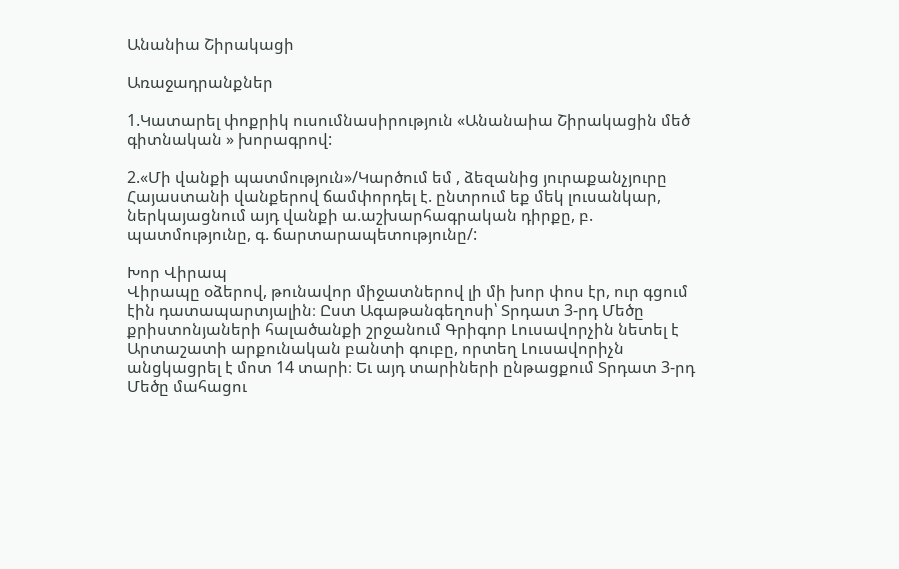Անանիա Շիրակացի

Առաջադրանքներ

1.Կատարել փոքրիկ ուսումնասիրություն «Անանաիա Շիրակացին մեծ գիտնական » խորագրով:

2.«Մի վանքի պատմություն»/Կարծում եմ , ձեզանից յուրաքանչյուրը Հայաստանի վանքերով ճամփորդել է. ընտրում եք մեկ լուսանկար, ներկայացնում այդ վանքի ա.աշխարհագրական դիրքը, բ. պատմությունը, գ. ճարտարապետությունը/:

Խոր Վիրապ
Վիրապը օձերով, թունավոր միջատներով լի մի խոր փոս էր, ուր գցում էին դատապարտյալին։ Ըստ Ագաթանգեղոսի՝ Տրդատ 3-րդ Մեծը քրիստոնյաների հալածանքի շրջանում Գրիգոր Լուսավորչին նետել է Արտաշատի արքունական բանտի գուբը, որտեղ Լուսավորիչն անցկացրել է մոտ 14 տարի։ Եւ այդ տարիների ընթացքում Տրդատ 3-րդ Մեծը մահացու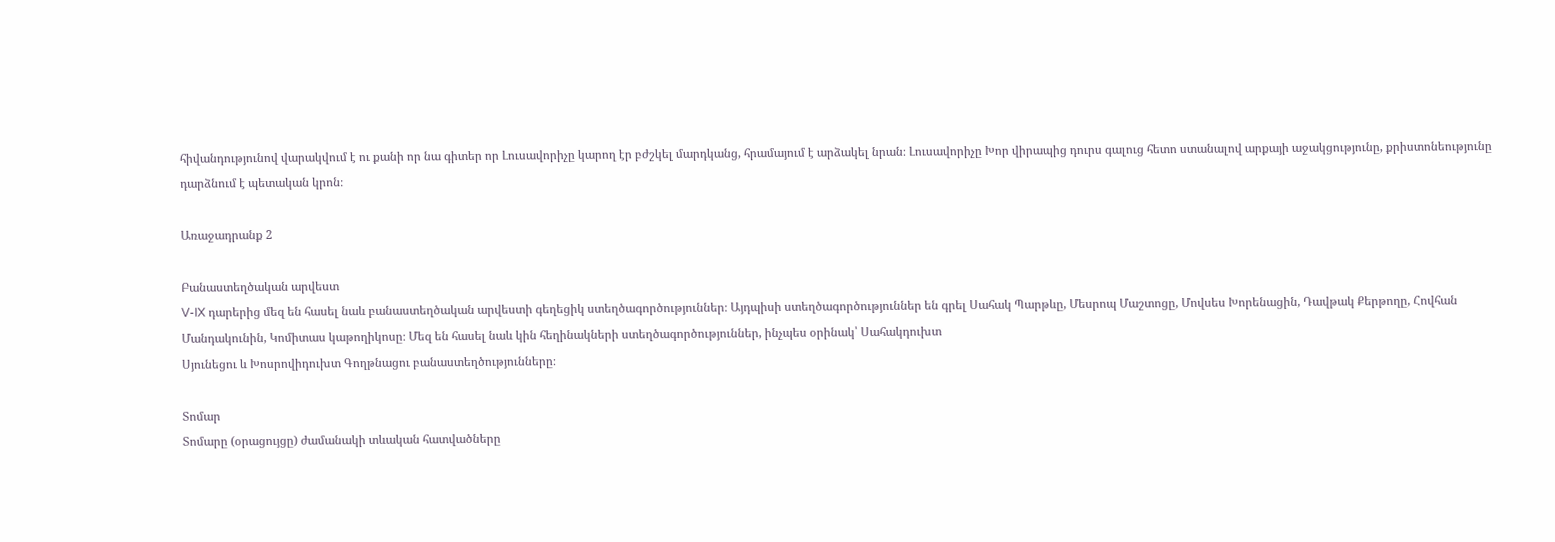հիվանդությունով վարակվում է ու քանի որ նա գիտեր որ Լուսավորիչը կարող էր բժշկել մարդկանց, հրամայում է արձակել նրան։ Լուսավորիչը Խոր վիրապից դուրս գալուց հետո ստանալով արքայի աջակցությունը, քրիստոնեությունը դարձնում է պետական կրոն։

Առաջադրանք 2

Բանաստեղծական արվեստ
V-IX դարերից մեզ են հասել նաև բանաստեղծական արվեստի գեղեցիկ ստեղծագործություններ։ Այդպիսի ստեղծագործություններ են գրել Սահակ Պարթևը, Մեսրոպ Մաշտոցը, Մովսես Խորենացին, Դավթակ Քերթողը, Հովհան Մանդակունին, Կոմիտաս կաթողիկոսը։ Մեզ են հասել նաև կին հեղինակների ստեղծագործություններ, ինչպես օրինակ՝ Սահակդուխտ
Սյունեցու և Խոսրովիդուխտ Գողթնացու բանաստեղծությունները։

Տոմար
Տոմարը (օրացույցը) ժամանակի տևական հատվածները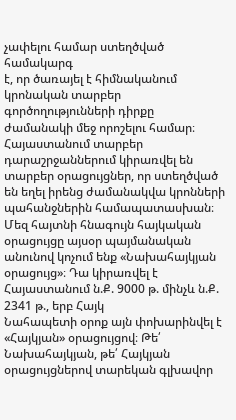չափելու համար ստեղծված համակարգ
է, որ ծառայել է հիմնականում կրոնական տարբեր գործողությունների դիրքը ժամանակի մեջ որոշելու համար։ Հայաստանում տարբեր դարաշրջաններում կիրառվել են տարբեր օրացույցներ, որ ստեղծված են եղել իրենց ժամանակվա կրոնների պահանջներին համապատասխան։ Մեզ հայտնի հնագույն հայկական օրացույցը այսօր պայմանական անունով կոչում ենք «Նախահայկյան օրացույց»։ Դա կիրառվել է Հայաստանում ն.Ք. 9000 թ. մինչև ն.Ք. 2341 թ., երբ Հայկ
Նահապետի օրոք այն փոխարինվել է «Հայկյան» օրացույցով։ Թե՛ Նախահայկյան, թե՛ Հայկյան օրացույցներով տարեկան գլխավոր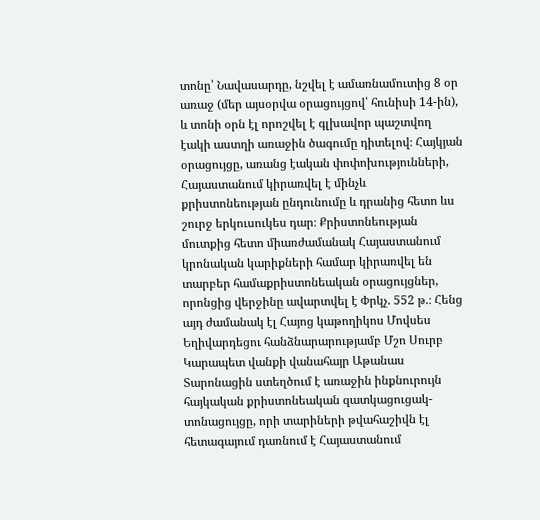տոնը՝ Նավասարդը, նշվել է ամառնամուտից 8 օր առաջ (մեր այսօրվա օրացույցով՝ հունիսի 14-ին), և տոնի օրն էլ որոշվել է գլխավոր պաշտվող էակի աստղի առաջին ծագումը դիտելով։ Հայկյան օրացույցը, առանց էական փոփոխությունների, Հայաստանում կիրառվել է մինչև քրիստոնեության ընդունումը և դրանից հետո ևս շուրջ երկուսուկես դար։ Քրիստոնեության մուտքից հետո միառժամանակ Հայաստանում կրոնական կարիքների համար կիրառվել են տարբեր համաքրիստոնեական օրացույցներ, որոնցից վերջինը ավարտվել է Փրկչ. 552 թ.։ Հենց այդ ժամանակ էլ Հայոց կաթողիկոս Մովսես Եղիվարդեցու հանձնարարությամբ Մշո Սուրբ Կարապետ վանքի վանահայր Աթանաս Տարոնացին ստեղծում է առաջին ինքնուրույն հայկական քրիստոնեական զատկացուցակ-տոնացույցը, որի տարիների թվահաշիվն էլ հետագայում դառնում է Հայաստանում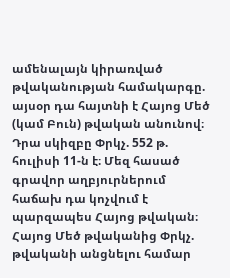ամենալայն կիրառված թվականության համակարգը. այսօր դա հայտնի է Հայոց Մեծ (կամ Բուն) թվական անունով։
Դրա սկիզբը Փրկչ. 552 թ. հուլիսի 11-ն է։ Մեզ հասած գրավոր աղբյուրներում հաճախ դա կոչվում է պարզապես Հայոց թվական։ Հայոց Մեծ թվականից Փրկչ. թվականի անցնելու համար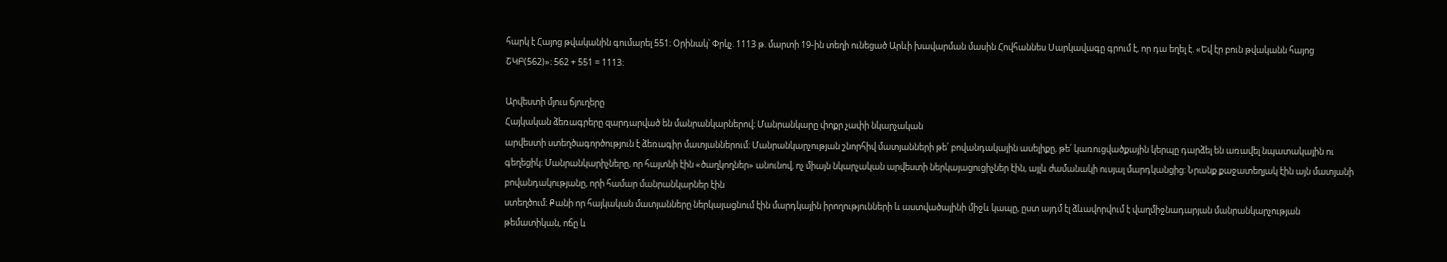հարկ է Հայոց թվականին գումարել 551։ Օրինակ՝ Փրկչ. 1113 թ. մարտի 19-ին տեղի ունեցած Արևի խավարման մասին Հովհաննես Սարկավագը գրում է, որ դա եղել է. «Եվ էր բուն թվականն հայոց
ՇԿԲ(562)»։ 562 + 551 = 1113։

Արվեստի մյուս ճյուղերը
Հայկական ձեռագրերը զարդարված են մանրանկարներով։ Մանրանկարը փոքր չափի նկարչական
արվեստի ստեղծագործություն է ձեռագիր մատյաններում։ Մանրանկարչության շնորհիվ մատյանների թե՛ բովանդակային ասելիքը, թե՛ կառուցվածքային կերպը դարձել են առավել նպատակային ու գեղեցիկ։ Մանրանկարիչները, որ հայտնի էին «ծաղկողներ» անունով, ոչ միայն նկարչական արվեստի ներկայացուցիչներ էին, այլև ժամանակի ուսյալ մարդկանցից: Նրանք քաջատեղյակ էին այն մատյանի բովանդակությանը, որի համար մանրանկարներ էին
ստեղծում։ Քանի որ հայկական մատյանները ներկայացնում էին մարդկային իրողությունների և աստվածայինի միջև կապը, ըստ այդմ էլ ձևավորվում է վաղմիջնադարյան մանրանկարչության թեմատիկան, ոճը և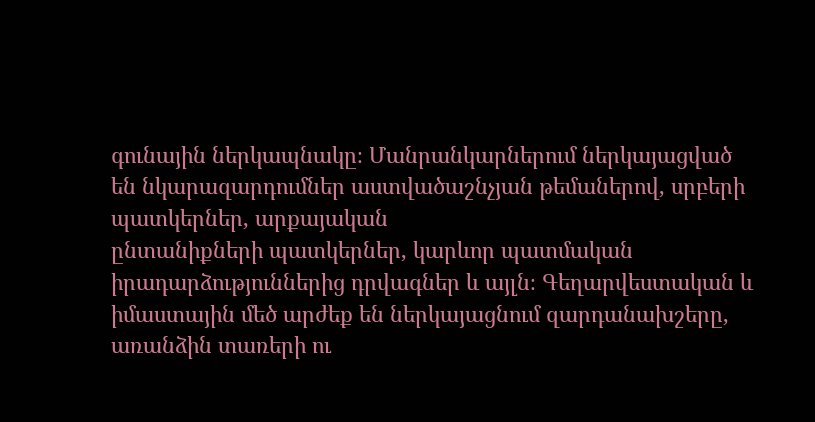գունային ներկապնակը։ Մանրանկարներում ներկայացված են նկարազարդումներ աստվածաշնչյան թեմաներով, սրբերի պատկերներ, արքայական
ընտանիքների պատկերներ, կարևոր պատմական իրադարձություններից դրվագներ և այլն։ Գեղարվեստական և իմաստային մեծ արժեք են ներկայացնում զարդանախշերը, առանձին տառերի ու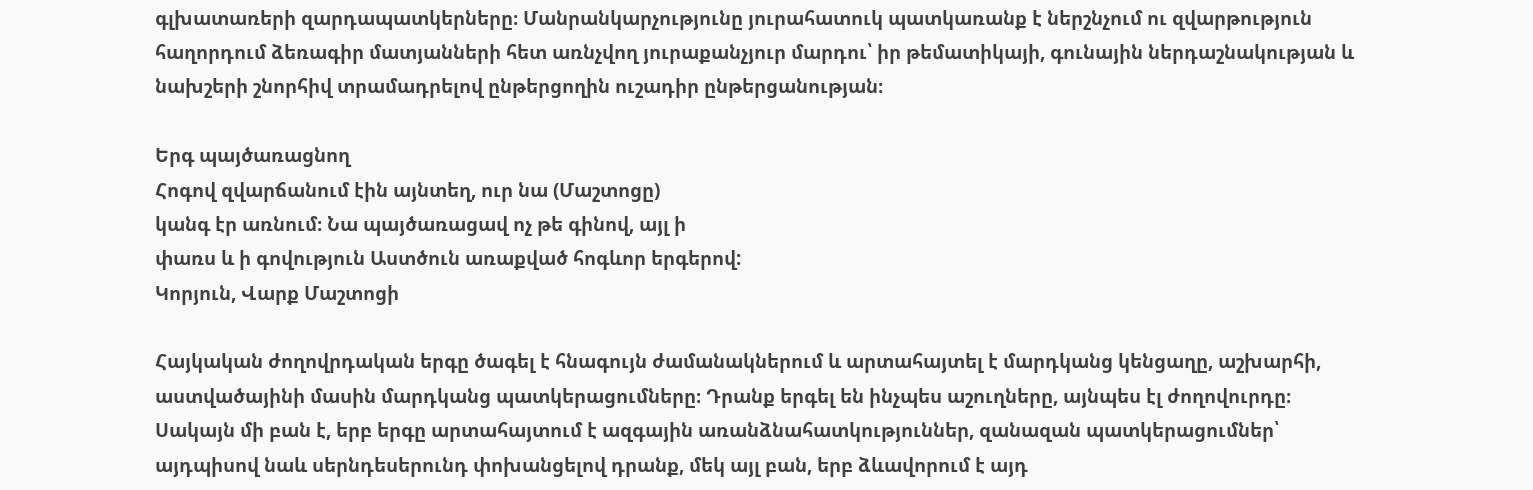գլխատառերի զարդապատկերները։ Մանրանկարչությունը յուրահատուկ պատկառանք է ներշնչում ու զվարթություն հաղորդում ձեռագիր մատյանների հետ առնչվող յուրաքանչյուր մարդու՝ իր թեմատիկայի, գունային ներդաշնակության և նախշերի շնորհիվ տրամադրելով ընթերցողին ուշադիր ընթերցանության։

Երգ պայծառացնող
Հոգով զվարճանում էին այնտեղ, ուր նա (Մաշտոցը)
կանգ էր առնում։ Նա պայծառացավ ոչ թե գինով, այլ ի
փառս և ի գովություն Աստծուն առաքված հոգևոր երգերով:
Կորյուն, Վարք Մաշտոցի

Հայկական ժողովրդական երգը ծագել է հնագույն ժամանակներում և արտահայտել է մարդկանց կենցաղը, աշխարհի, աստվածայինի մասին մարդկանց պատկերացումները։ Դրանք երգել են ինչպես աշուղները, այնպես էլ ժողովուրդը։ Սակայն մի բան է, երբ երգը արտահայտում է ազգային առանձնահատկություններ, զանազան պատկերացումներ՝ այդպիսով նաև սերնդեսերունդ փոխանցելով դրանք, մեկ այլ բան, երբ ձևավորում է այդ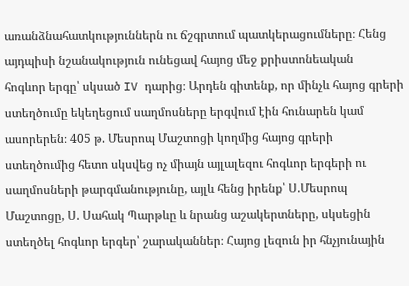առանձնահատկություններն ու ճշգրտում պատկերացումները։ Հենց այդպիսի նշանակություն ունեցավ հայոց մեջ քրիստոնեական
հոգևոր երգը՝ սկսած IV դարից։ Արդեն գիտենք, որ մինչև հայոց գրերի ստեղծումը եկեղեցում սաղմոսները երգվում էին հունարեն կամ ասորերեն։ 405 թ. Մեսրոպ Մաշտոցի կողմից հայոց գրերի ստեղծումից հետո սկսվեց ոչ միայն այլալեզու հոգևոր երգերի ու սաղմոսների թարգմանությունը, այլև հենց իրենք՝ Ս.Մեսրոպ Մաշտոցը, Ս. Սահակ Պարթևը և նրանց աշակերտները, սկսեցին ստեղծել հոգևոր երգեր՝ շարականներ։ Հայոց լեզուն իր հնչյունային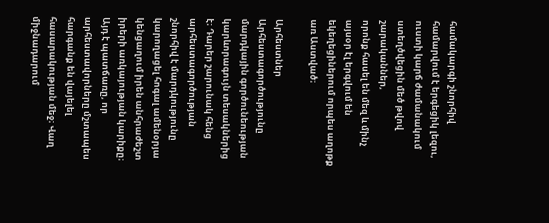համակարգի շնորհիվ համարվում է երգեցիկ լեզու, ուստի կարճ ժամանակում ստեղծվեցին մեծ թվով շարականներ,
որոնք հասել են մեզ և մինչ այսօր էլ երգվում են եկեղեցիներում որպես աղոթք առ Աստված։

Արհեստներ
Արհեստագործությունը մարդկային գործունեության կարևորագույն տեսակներից է։ Դարեր շարունակ հենց արհեստագործության շնորհիվ է մարդկությունը կարողացել հոգալ ամենօրյա կենցաղում իրեն անհրաժեշտ իրերի առկայության կարիքը։ Այդ է պատճառը, որ արհեստավորները մշտապես հարգանք են վայելել հասարակության մեջ։ Վաղ միջնադարում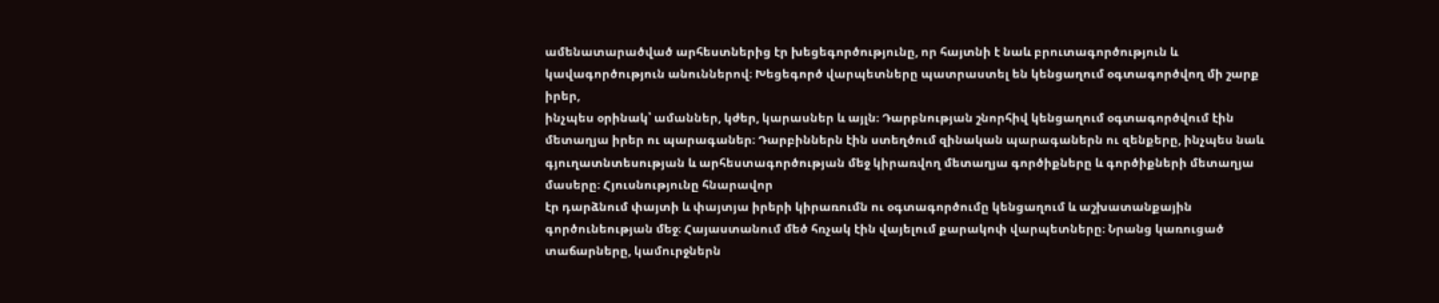ամենատարածված արհեստներից էր խեցեգործությունը, որ հայտնի է նաև բրուտագործություն և կավագործություն անուններով։ Խեցեգործ վարպետները պատրաստել են կենցաղում օգտագործվող մի շարք իրեր,
ինչպես օրինակ՝ ամաններ, կժեր, կարասներ և այլն։ Դարբնության շնորհիվ կենցաղում օգտագործվում էին մետաղյա իրեր ու պարագաներ։ Դարբիններն էին ստեղծում զինական պարագաներն ու զենքերը, ինչպես նաև գյուղատնտեսության և արհեստագործության մեջ կիրառվող մետաղյա գործիքները և գործիքների մետաղյա մասերը։ Հյուսնությունը հնարավոր
էր դարձնում փայտի և փայտյա իրերի կիրառումն ու օգտագործումը կենցաղում և աշխատանքային գործունեության մեջ։ Հայաստանում մեծ հռչակ էին վայելում քարակոփ վարպետները։ Նրանց կառուցած տաճարները, կամուրջներն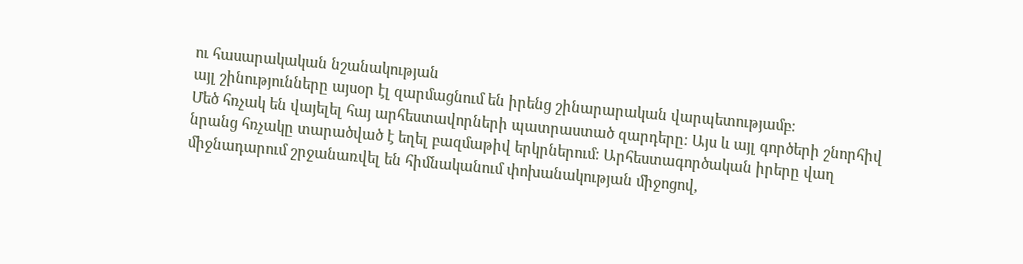ու հասարակական նշանակության
այլ շինությունները այսօր էլ զարմացնում են իրենց շինարարական վարպետությամբ։
Մեծ հռչակ են վայելել հայ արհեստավորների պատրաստած զարդերը։ Այս և այլ գործերի շնորհիվ նրանց հռչակը տարածված է եղել բազմաթիվ երկրներում։ Արհեստագործական իրերը վաղ միջնադարում շրջանառվել են հիմնականում փոխանակության միջոցով,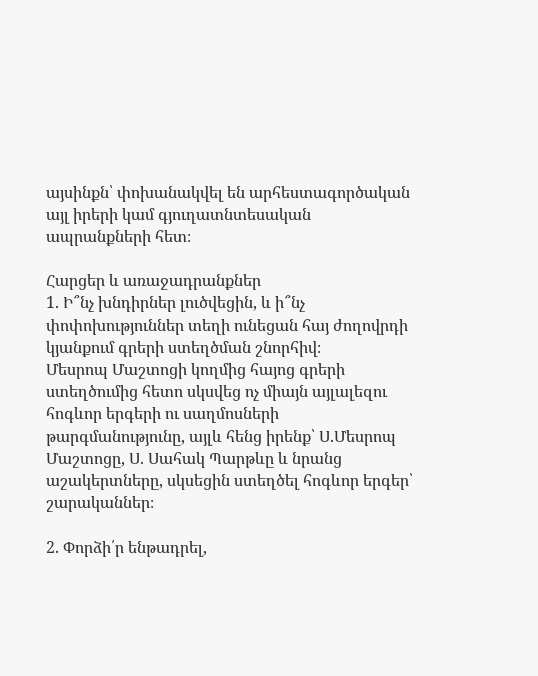այսինքն՝ փոխանակվել են արհեստագործական այլ իրերի կամ գյուղատնտեսական ապրանքների հետ։

Հարցեր և առաջադրանքներ
1. Ի՞նչ խնդիրներ լուծվեցին, և ի՞նչ փոփոխություններ տեղի ունեցան հայ ժողովրդի կյանքում գրերի ստեղծման շնորհիվ։
Մեսրոպ Մաշտոցի կողմից հայոց գրերի ստեղծումից հետո սկսվեց ոչ միայն այլալեզու հոգևոր երգերի ու սաղմոսների թարգմանությունը, այլև հենց իրենք՝ Ս.Մեսրոպ Մաշտոցը, Ս. Սահակ Պարթևը և նրանց աշակերտները, սկսեցին ստեղծել հոգևոր երգեր՝ շարականներ։

2. Փորձի՛ր ենթադրել,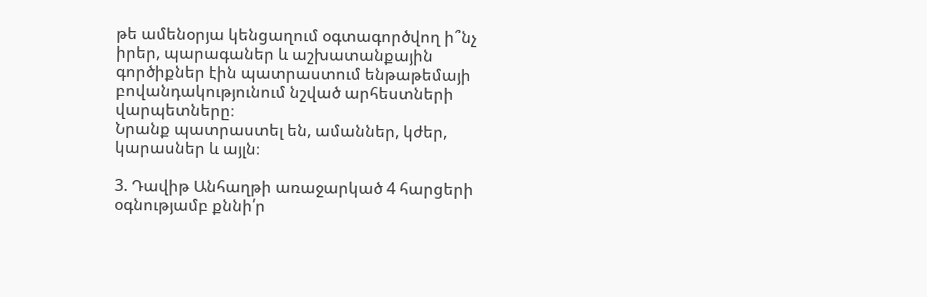թե ամենօրյա կենցաղում օգտագործվող ի՞նչ իրեր, պարագաներ և աշխատանքային գործիքներ էին պատրաստում ենթաթեմայի բովանդակությունում նշված արհեստների վարպետները։
Նրանք պատրաստել են, ամաններ, կժեր, կարասներ և այլն։

3. Դավիթ Անհաղթի առաջարկած 4 հարցերի օգնությամբ քննի՛ր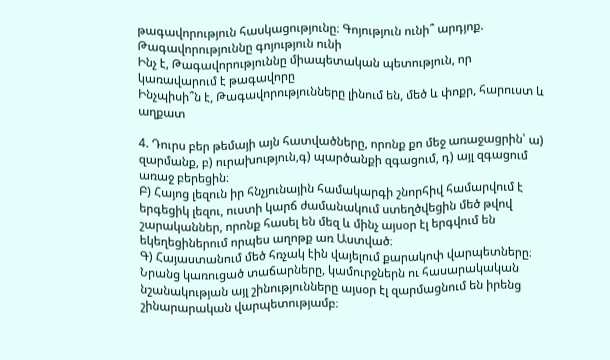թագավորություն հասկացությունը։ Գոյություն ունի՞ արդյոք. Թագավորություննը գոյություն ունի
Ինչ է, Թագավորություննը միապետական պետություն, որ կառավարում է թագավորը
Ինչպիսի՞ն է, Թագավորությունները լինում են, մեծ և փոքր, հարուստ և աղքատ

4. Դուրս բեր թեմայի այն հատվածները, որոնք քո մեջ առաջացրին՝ ա) զարմանք, բ) ուրախություն,գ) պարծանքի զգացում, դ) այլ զգացում առաջ բերեցին։
Բ) Հայոց լեզուն իր հնչյունային համակարգի շնորհիվ համարվում է երգեցիկ լեզու, ուստի կարճ ժամանակում ստեղծվեցին մեծ թվով շարականներ, որոնք հասել են մեզ և մինչ այսօր էլ երգվում են եկեղեցիներում որպես աղոթք առ Աստված։
Գ) Հայաստանում մեծ հռչակ էին վայելում քարակոփ վարպետները։ Նրանց կառուցած տաճարները, կամուրջներն ու հասարակական նշանակության այլ շինությունները այսօր էլ զարմացնում են իրենց շինարարական վարպետությամբ։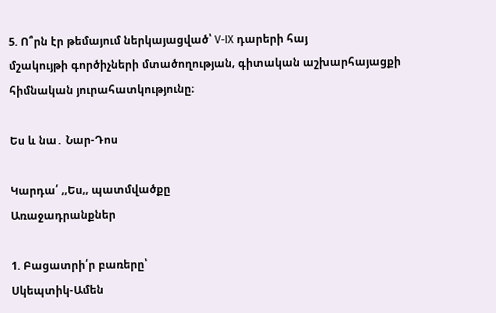5. Ո՞րն էր թեմայում ներկայացված՝ V-IX դարերի հայ
մշակույթի գործիչների մտածողության, գիտական աշխարհայացքի հիմնական յուրահատկությունը։

Ես և նա․ Նար-Դոս

Կարդա՛ ,,Ես,, պատմվածքը
Առաջադրանքներ

1. Բացատրի՛ր բառերը՝
Սկեպտիկ-Ամեն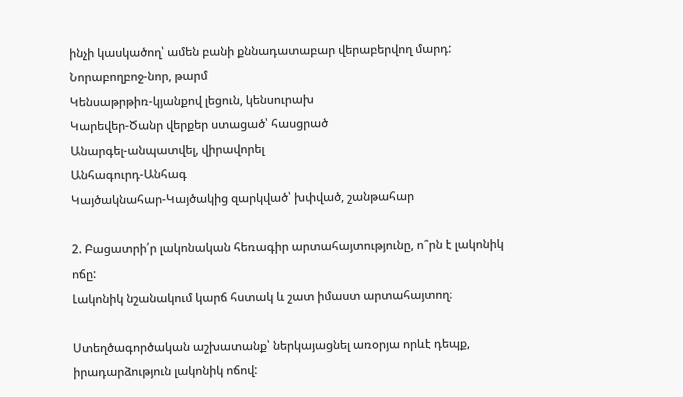ինչի կասկածող՝ ամեն բանի քննադատաբար վերաբերվող մարդ:
Նորաբողբոջ-նոր, թարմ
Կենսաթրթիռ-կյանքով լեցուն, կենսուրախ
Կարեվեր-Ծանր վերքեր ստացած՝ հասցրած
Անարգել-անպատվել, վիրավորել
Անհագուրդ-Անհագ
Կայծակնահար-Կայծակից զարկված՝ խփված, շանթահար

2. Բացատրի՛ր լակոնական հեռագիր արտահայտությունը, ո՞րն է լակոնիկ ոճը:
Լակոնիկ նշանակում կարճ հստակ և շատ իմաստ արտահայտող։

Ստեղծագործական աշխատանք՝ ներկայացնել առօրյա որևէ դեպք, իրադարձություն լակոնիկ ոճով: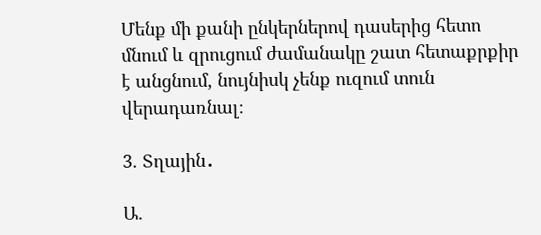Մենք մի քանի ընկերներով դասերից հետո մնում և զրուցում ժամանակը շատ հետաքրքիր է անցնում, նույնիսկ չենք ուզում տուն վերադառնալ։

3. Տղային․

Ա.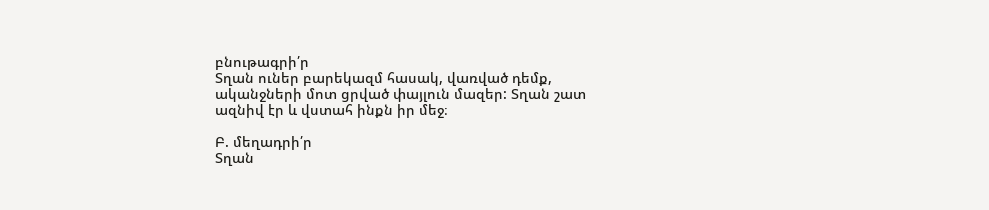բնութագրի՛ր
Տղան ուներ բարեկազմ հասակ, վառված դեմք, ականջների մոտ ցրված փայլուն մազեր: Տղան շատ ազնիվ էր և վստահ ինքն իր մեջ։

Բ. մեղադրի՛ր
Տղան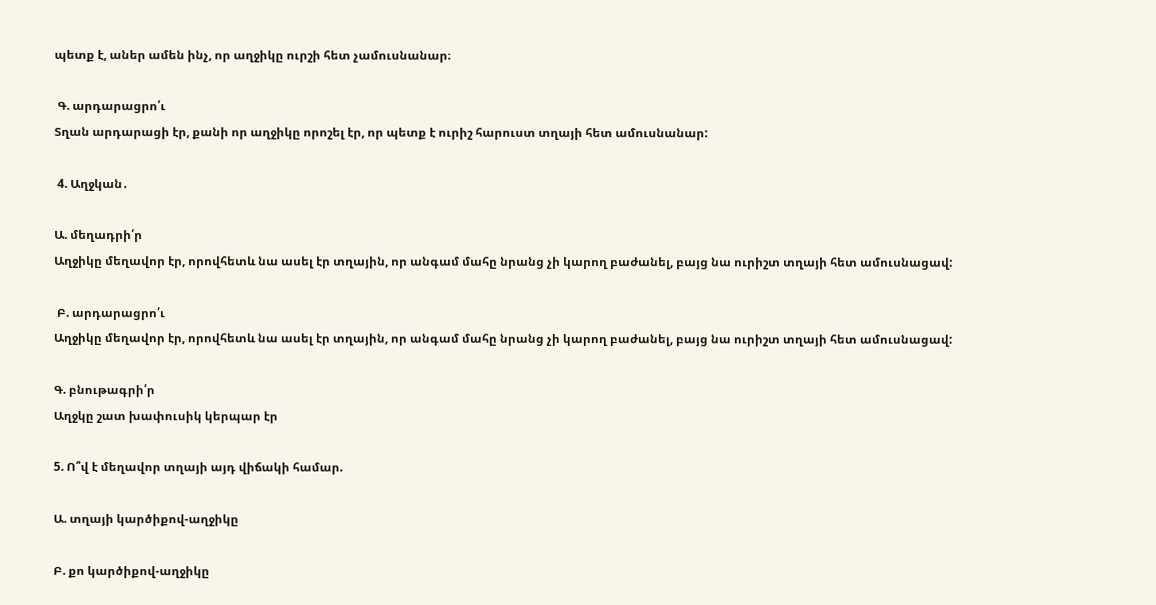պետք է, աներ ամեն ինչ, որ աղջիկը ուրշի հետ չամուսնանար։

 Գ. արդարացրո՛ւ
Տղան արդարացի էր, քանի որ աղջիկը որոշել էր, որ պետք է ուրիշ հարուստ տղայի հետ ամուսնանար:

 4. Աղջկան․

Ա. մեղադրի՛ր
Աղջիկը մեղավոր էր, որովհետև նա ասել էր տղային, որ անգամ մահը նրանց չի կարող բաժանել, բայց նա ուրիշտ տղայի հետ ամուսնացավ:

 Բ. արդարացրո՛ւ
Աղջիկը մեղավոր էր, որովհետև նա ասել էր տղային, որ անգամ մահը նրանց չի կարող բաժանել, բայց նա ուրիշտ տղայի հետ ամուսնացավ:

Գ. բնութագրի՛ր
Աղջկը շատ խափուսիկ կերպար էր

5. Ո՞վ է մեղավոր տղայի այդ վիճակի համար.

Ա. տղայի կարծիքով-աղջիկը

Բ. քո կարծիքով-աղջիկը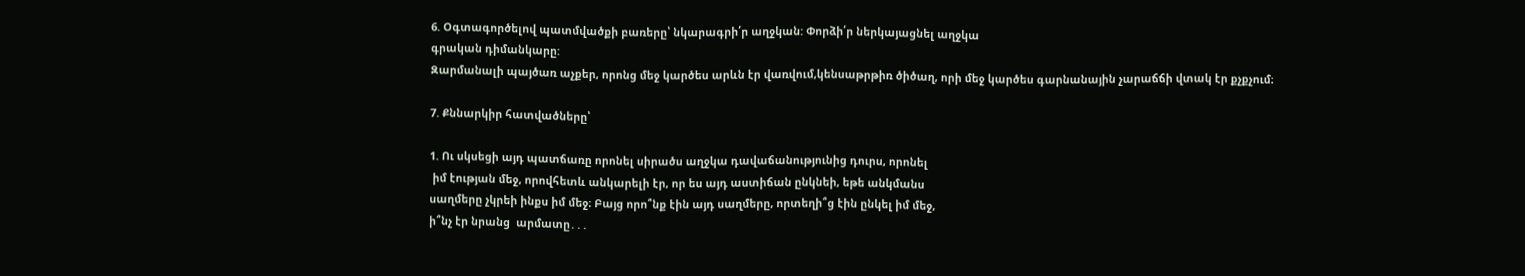6. Օգտագործելով պատմվածքի բառերը՝ նկարագրի՛ր աղջկան: Փորձի՛ր ներկայացնել աղջկա
գրական դիմանկարը:
Զարմանալի պայծառ աչքեր, որոնց մեջ կարծես արևն էր վառվում,կենսաթրթիռ ծիծաղ, որի մեջ կարծես գարնանային չարաճճի վտակ էր քչքչում։

7. Քննարկիր հատվածները՝

1. Ու սկսեցի այդ պատճառը որոնել սիրածս աղջկա դավաճանությունից դուրս, որոնել
 իմ էության մեջ, որովհետև անկարելի էր, որ ես այդ աստիճան ընկնեի, եթե անկմանս
սաղմերը չկրեի ինքս իմ մեջ։ Բայց որո՞նք էին այդ սաղմերը, որտեղի՞ց էին ընկել իմ մեջ,
ի՞նչ էր նրանց  արմատը․․․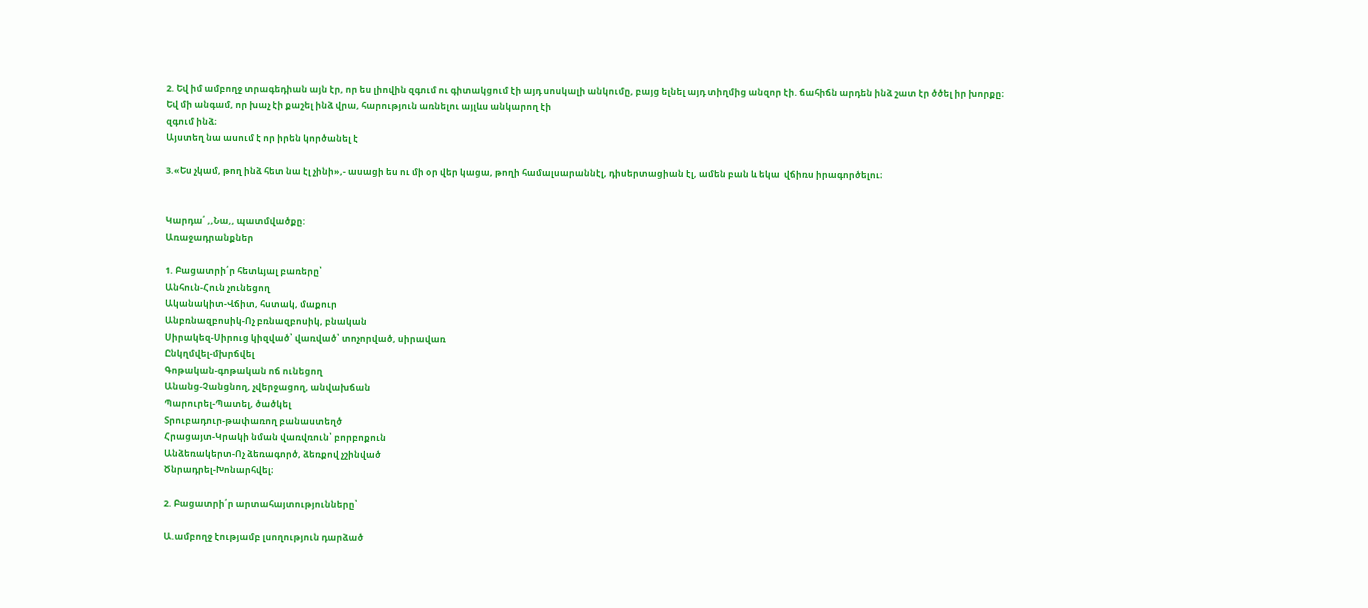2. Եվ իմ ամբողջ տրագեդիան այն էր, որ ես լիովին զգում ու գիտակցում էի այդ սոսկալի անկումը, բայց ելնել այդ տիղմից անզոր էի. ճահիճն արդեն ինձ շատ էր ծծել իր խորքը։
Եվ մի անգամ, որ խաչ էի քաշել ինձ վրա, հարություն առնելու այլևս անկարող էի
զգում ինձ։
Այստեղ նա ասում է որ իրեն կործանել է

3.«Ես չկամ, թող ինձ հետ նա էլ չինի»,- ասացի ես ու մի օր վեր կացա, թողի համալսարաննէլ, դիսերտացիան էլ, ամեն բան և եկա  վճիռս իրագործելու։


Կարդա՛ ,,Նա,, պատմվածքը:
Առաջադրանքներ

1. Բացատրի՛ր հետևյալ բառերը՝
Անհուն-Հուն չունեցող
Ականակիտ-Վճիտ, հստակ, մաքուր
Անբռնազբոսիկ-Ոչ բռնազբոսիկ, բնական
Սիրակեզ-Սիրուց կիզված՝ վառված՝ տոչորված, սիրավառ
Ընկղմվել-մխրճվել
Գոթական-գոթական ոճ ունեցող
Անանց-Չանցնող, չվերջացող, անվախճան
Պարուրել-Պատել, ծածկել
Տրուբադուր-թափառող բանաստեղծ
Հրացայտ-Կրակի նման վառվռուն՝ բորբոքուն
Անձեռակերտ-Ոչ ձեռագործ, ձեռքով չշինված
Ծնրադրել-Խոնարհվել։

2. Բացատրի՛ր արտահայտությունները՝

Ա.ամբողջ էությամբ լսողություն դարձած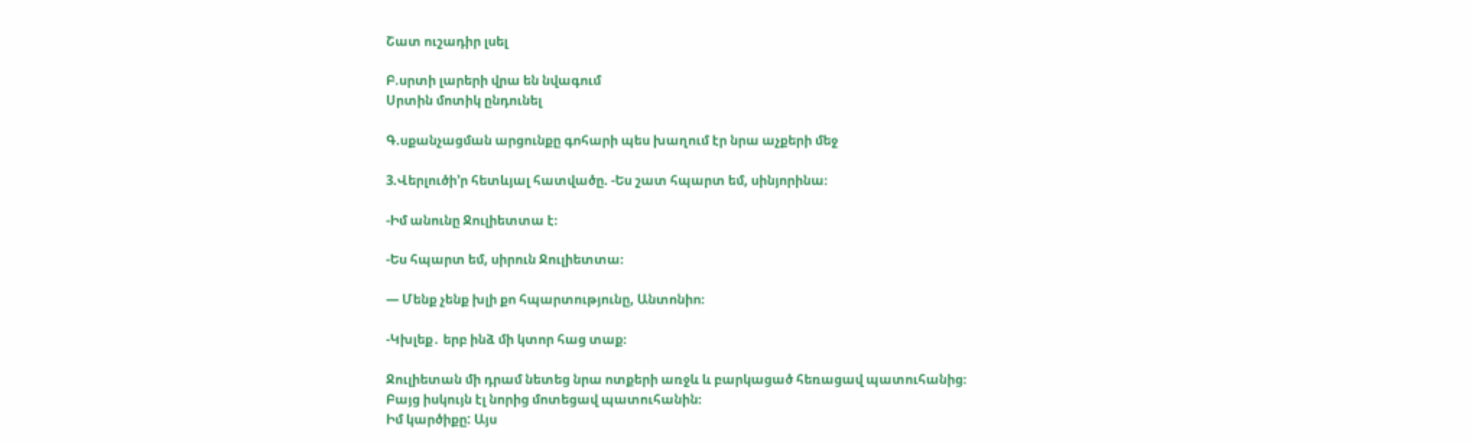Շատ ուշադիր լսել

Բ.սրտի լարերի վրա են նվագում
Սրտին մոտիկ ընդունել

Գ.սքանչացման արցունքը գոհարի պես խաղում էր նրա աչքերի մեջ

3.Վերլուծի’ր հետևյալ հատվածը. -Ես շատ հպարտ եմ, սինյորինա։

-Իմ անունը Ջուլիետտա է։

-Ես հպարտ եմ, սիրուն Ջուլիետտա։

— Մենք չենք խլի քո հպարտությունը, Անտոնիո։

-Կխլեք․ երբ ինձ մի կտոր հաց տաք։

Ջուլիետան մի դրամ նետեց նրա ոտքերի առջև և բարկացած հեռացավ պատուհանից։
Բայց իսկույն էլ նորից մոտեցավ պատուհանին։
Իմ կարծիքը: Այս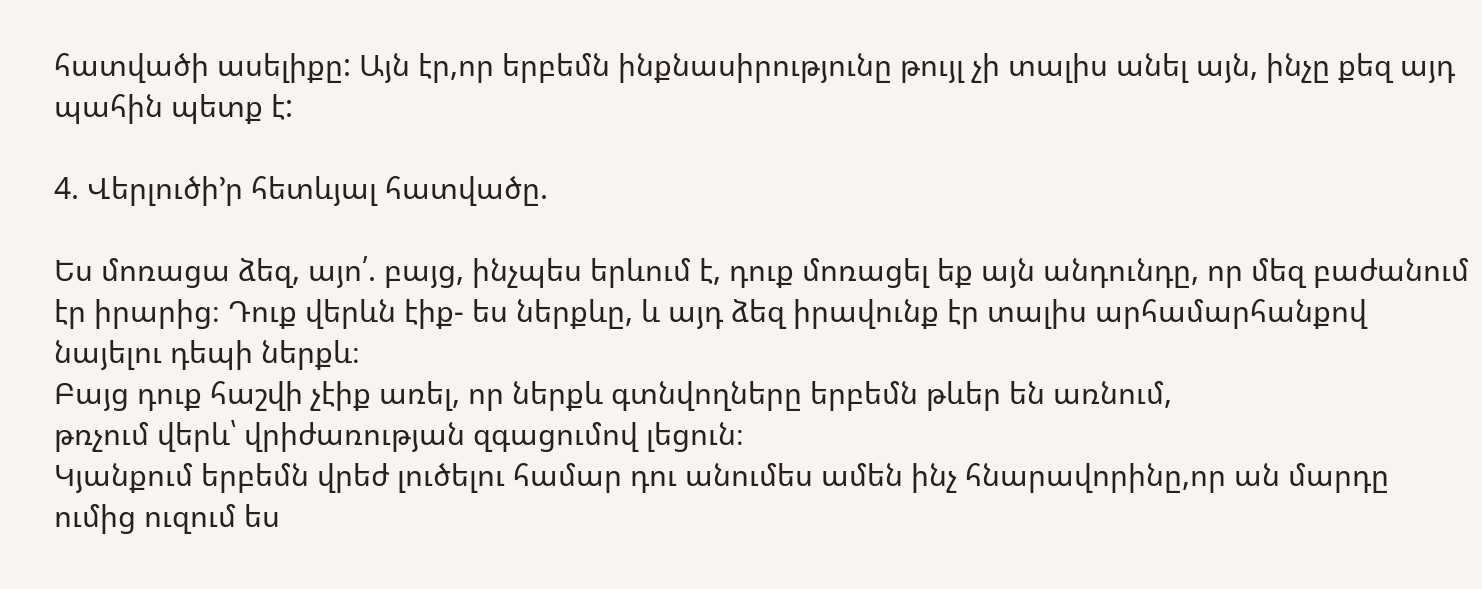հատվածի ասելիքը: Այն էր,որ երբեմն ինքնասիրությունը թույլ չի տալիս անել այն, ինչը քեզ այդ պահին պետք է:

4. Վերլուծի’ր հետևյալ հատվածը.

Ես մոռացա ձեզ, այո՛. բայց, ինչպես երևում է, դուք մոռացել եք այն անդունդը, որ մեզ բաժանում էր իրարից։ Դուք վերևն էիք- ես ներքևը, և այդ ձեզ իրավունք էր տալիս արհամարհանքով նայելու դեպի ներքև։
Բայց դուք հաշվի չէիք առել, որ ներքև գտնվողները երբեմն թևեր են առնում,
թռչում վերև՝ վրիժառության զգացումով լեցուն։
Կյանքում երբեմն վրեժ լուծելու համար դու անումես ամեն ինչ հնարավորինը,որ ան մարդը ումից ուզում ես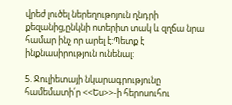վրեժ լուծել ներեղութոյուն ղնդրի քեզանից,ընկնի ոտերիտ տակ և զղճա նրա համար ինչ որ արել է:Պետք է ինքնասիրություն ունենալ:

5. Ջուլիետայի նկարագրությունը համեմատի՛ր <<Ես>>-ի հերոսուհու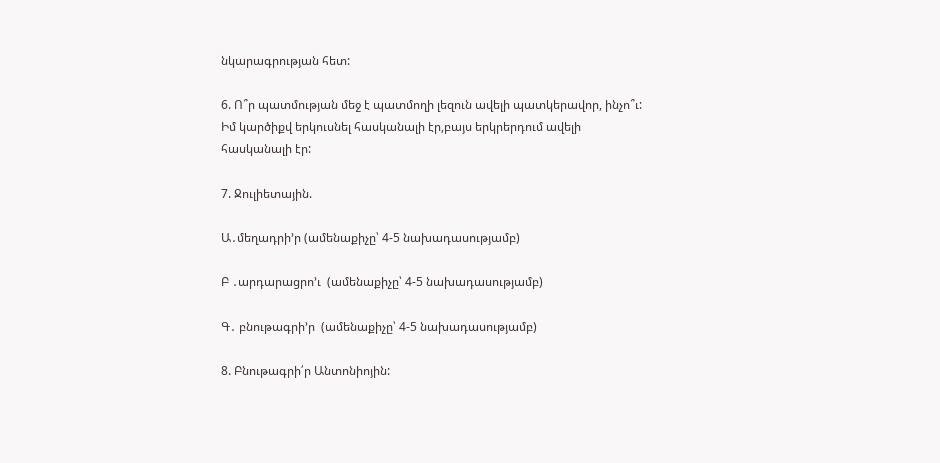նկարագրության հետ:

6. Ո՞ր պատմության մեջ է պատմողի լեզուն ավելի պատկերավոր, ինչո՞ւ:
Իմ կարծիքվ երկուսնել հասկանալի էր,բայս երկրերդում ավելի հասկանալի էր:

7. Ջուլիետային.

Ա․մեղադրի’ր (ամենաքիչը՝ 4-5 նախադասությամբ)

Բ ․արդարացրո’ւ  (ամենաքիչը՝ 4-5 նախադասությամբ)

Գ․ բնութագրի’ր  (ամենաքիչը՝ 4-5 նախադասությամբ)

8. Բնութագրի՛ր Անտոնիոյին: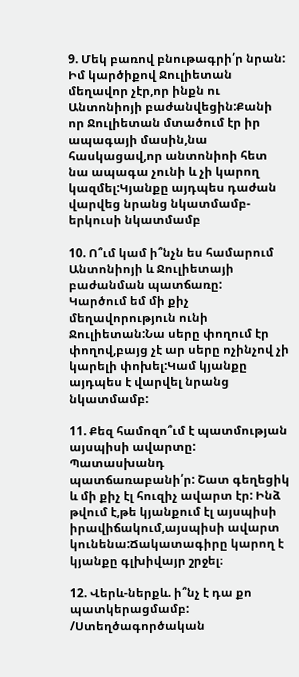9. Մեկ բառով բնութագրի՛ր նրան:
Իմ կարծիքով Ջուլիետան մեղավոր չէր,որ ինքն ու Անտոնիոյի բաժանվեցին:Քանի որ Ջուլիետան մտածում էր իր ապագայի մասին,նա հասկացավ,որ անտոնիոի հետ նա ապագա չունի և չի կարող կազմել:Կյանքը այդպես դաժան վարվեց նրանց նկատմամբ-երկուսի նկատմամբ

10. Ո՞ւմ կամ ի՞նչն ես համարում Անտոնիոյի և Ջուլիետայի բաժանման պատճառը:
Կարծում եմ մի քիչ մեղավորություն ունի Ջուլիետան:Նա սերը փողում էր փողով,բայց չէ ար սերը ոչինչով չի կարելի փոխել:Կամ կյանքը այդպես է վարվել նրանց նկատմամբ:

11. Քեզ համոզո՞ւմ է պատմության այսպիսի ավարտը: Պատասխանդ պատճառաբանի՛ր: Շատ գեղեցիկ և մի քիչ էլ հուզիչ ավարտ էր: Ինձ թվում է,թե կյանքում էլ այսպիսի իրավիճակում,այսպիսի ավարտ կունենա:Ճակատագիրը կարող է կյանքը գլխիվայր շրջել։

12. Վերև-ներքև. ի՞նչ է դա քո պատկերացմամբ: /Ստեղծագործական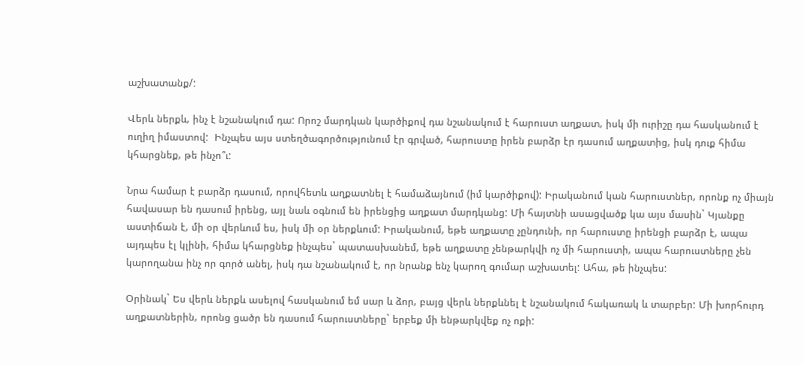աշխատանք/:

Վերև ներքև, ինչ է նշանակում դա: Որոշ մարդկան կարծիքով դա նշանակում է հարուստ աղքատ, իսկ մի ուրիշը դա հասկանում է ուղիղ իմաստով:  Ինչպես այս ստեղծագործությունում էր գրված, հարուստը իրեն բարձր էր դասում աղքատից, իսկ դուք հիմա կհարցնեք, թե ինչո՞ւ:

Նրա համար է բարձր դասում, որովհետև աղքատնել է համաձայնում (իմ կարծիքով): Իրականում կան հարուստներ, որոնք ոչ միայն հավասար են դասում իրենց, այլ նաև օգնում են իրենցից աղքատ մարդկանց: Մի հայտնի ասացվածք կա այս մասին` Կյանքը աստիճան է, մի օր վերևում ես, իսկ մի օր ներքևում: Իրականում, եթե աղքատը չընդունի, որ հարուստը իրենցի բարձր է, ապա այդպես էլ կլինի, հիմա կհարցնեք ինչպես` պատասխանեմ, եթե աղքատը չենթարկվի ոչ մի հարուստի, ապա հարուստները չեն կարողանա ինչ որ գործ անել, իսկ դա նշանակում է, որ նրանք ենչ կարող գումար աշխատել: Ահա, թե ինչպես:

Օրինակ` Ես վերև ներքև ասելով հասկանում եմ սար և ձոր, բայց վերև ներքևնել է նշանակում հակառակ և տարբեր: Մի խորհուրդ աղքատներին, որոնց ցածր են դասում հարուստները` երբեք մի ենթարկվեք ոչ ոքի: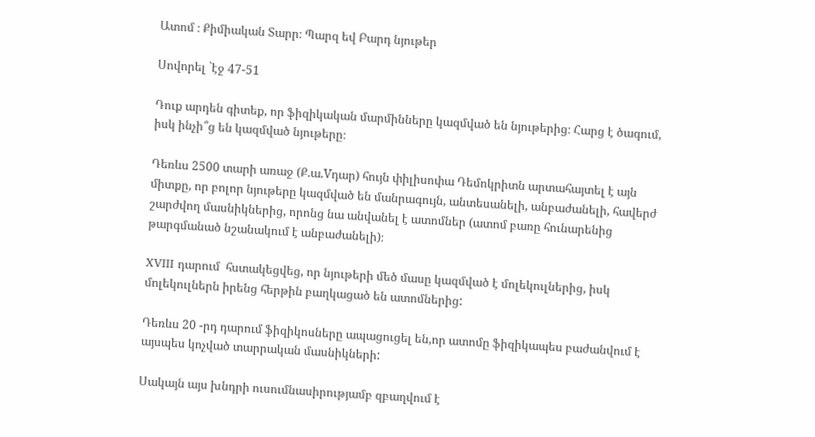Ատոմ ։ Քիմիական Տարր։ Պարզ եվ Բարդ նյութեր

Սովորել `էջ 47-51

Դուք արդեն գիտեք, որ ֆիզիկական մարմինները կազմված են նյութերից։ Հարց է ծագում, իսկ ինչի՞ց են կազմված նյութերը։

Դեռևս 2500 տարի առաջ (Ք.ա.Vդար) հույն փիլիսոփա Դեմոկրիտն արտահայտել է այն միտքը, որ բոլոր նյութերը կազմված են մանրագույն, անտեսանելի, անբաժանելի, հավերժ շարժվող մասնիկներից, որոնց նա անվանել է ատոմներ (ատոմ բառը հունարենից թարգմանած նշանակում է անբաժանելի)։

XVIII դարում  հստակեցվեց, որ նյութերի մեծ մասը կազմված է մոլեկուլներից, իսկ մոլեկուլներն իրենց հերթին բաղկացած են ատոմներից:

Դեռևս 20 -րդ դարում ֆիզիկոսները ապացուցել են,որ ատոմը ֆիզիկապես բաժանվում է այսպես կոչված տարրական մասնիկների:

Սակայն այս խնդրի ուսումնասիրությամբ զբաղվում է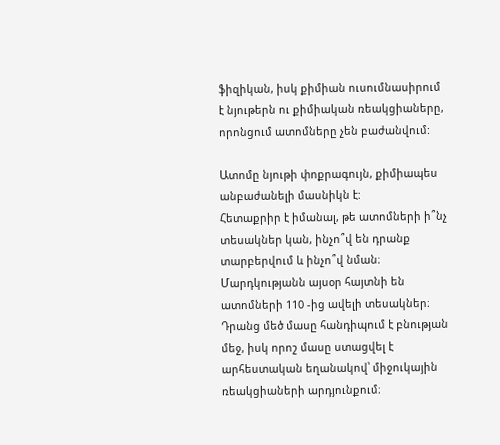ֆիզիկան, իսկ քիմիան ուսումնասիրում է նյութերն ու քիմիական ռեակցիաները, որոնցում ատոմները չեն բաժանվում:

Ատոմը նյութի փոքրագույն, քիմիապես անբաժանելի մասնիկն է:
Հետաքրիր է իմանալ, թե ատոմների ի՞նչ տեսակներ կան, ինչո՞վ են դրանք տարբերվում և ինչո՞վ նման։ Մարդկությանն այսօր հայտնի են ատոմների 110 -ից ավելի տեսակներ։ Դրանց մեծ մասը հանդիպում է բնության մեջ, իսկ որոշ մասը ստացվել է արհեստական եղանակով՝ միջուկային ռեակցիաների արդյունքում։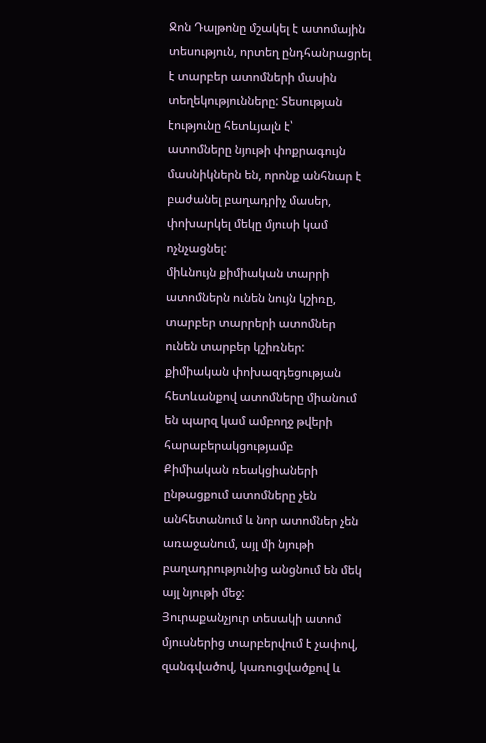Ջոն Դալթոնը մշակել է ատոմային տեսություն, որտեղ ընդհանրացրել է տարբեր ատոմների մասին տեղեկությունները: Տեսության էությունը հետևյալն է՝
ատոմները նյութի փոքրագույն մասնիկներն են, որոնք անհնար է բաժանել բաղադրիչ մասեր, փոխարկել մեկը մյուսի կամ ոչնչացնել:
միևնույն քիմիական տարրի ատոմներն ունեն նույն կշիռը, տարբեր տարրերի ատոմներ ունեն տարբեր կշիռներ:
քիմիական փոխազդեցության հետևանքով ատոմները միանում են պարզ կամ ամբողջ թվերի հարաբերակցությամբ
Քիմիական ռեակցիաների ընթացքում ատոմները չեն անհետանում և նոր ատոմներ չեն առաջանում, այլ մի նյութի բաղադրությունից անցնում են մեկ այլ նյութի մեջ:
Յուրաքանչյուր տեսակի ատոմ մյուսներից տարբերվում է չափով, զանգվածով, կառուցվածքով և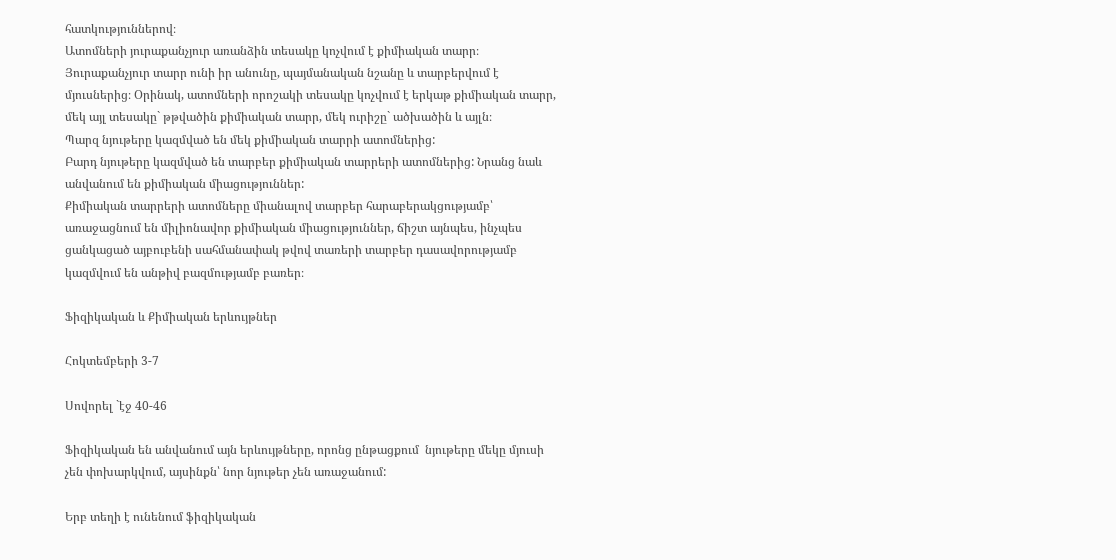հատկություններով։
Ատոմների յուրաքանչյուր առանձին տեսակը կոչվում է քիմիական տարր։
Յուրաքանչյուր տարր ունի իր անունը, պայմանական նշանը և տարբերվում է մյուսներից։ Օրինակ, ատոմների որոշակի տեսակը կոչվում է երկաթ քիմիական տարր, մեկ այլ տեսակը` թթվածին քիմիական տարր, մեկ ուրիշը` ածխածին և այլն։
Պարզ նյութերը կազմված են մեկ քիմիական տարրի ատոմներից:
Բարդ նյութերը կազմված են տարբեր քիմիական տարրերի ատոմներից: Նրանց նաև անվանում են քիմիական միացություններ:
Քիմիական տարրերի ատոմները միանալով տարբեր հարաբերակցությամբ՝ առաջացնում են միլիոնավոր քիմիական միացություններ, ճիշտ այնպես, ինչպես ցանկացած այբուբենի սահմանափակ թվով տառերի տարբեր դասավորությամբ կազմվում են անթիվ բազմությամբ բառեր։

Ֆիզիկական և Քիմիական երևույթներ

Հոկտեմբերի 3-7

Սովորել `էջ 40-46

Ֆիզիկական են անվանում այն երևույթները, որոնց ընթացքում  նյութերը մեկը մյուսի չեն փոխարկվում, այսինքն՝ նոր նյութեր չեն առաջանում:

Երբ տեղի է ունենում ֆիզիկական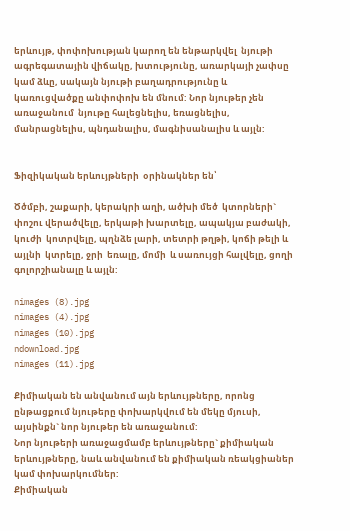երևույթ, փոփոխության կարող են ենթարկվել  նյութի ագրեգատային վիճակը, խտությունը, առարկայի չափսը կամ ձևը, սակայն նյութի բաղադրությունը և կառուցվածքը անփոփոխ են մնում: Նոր նյութեր չեն առաջանում  նյութը հալեցնելիս, եռացնելիս, մանրացնելիս, պնդանալիս, մագնիսանալիս և այլն:


Ֆիզիկական երևույթների  օրինակներ են՝

Ծծմբի, շաքարի, կերակրի աղի, ածխի մեծ  կտորների` փոշու վերածվելը, երկաթի խարտելը, ապակյա բաժակի, կուժի  կոտրվելը, պղնձե լարի, տետրի թղթի, կոճի թելի և այլնի  կտրելը, ջրի  եռալը, մոմի  և սառույցի հալվելը, ցողի գոլորշիանալը և այլն:

nimages (8).jpg
nimages (4).jpg
nimages (10).jpg
ndownload.jpg
nimages (11).jpg

Քիմիական են անվանում այն երևույթները, որոնց ընթացքում նյութերը փոխարկվում են մեկը մյուսի, այսինքն` նոր նյութեր են առաջանում:
Նոր նյութերի առաջացմամբ երևույթները` քիմիական երևույթները, նաև անվանում են քիմիական ռեակցիաներ կամ փոխարկումներ:
Քիմիական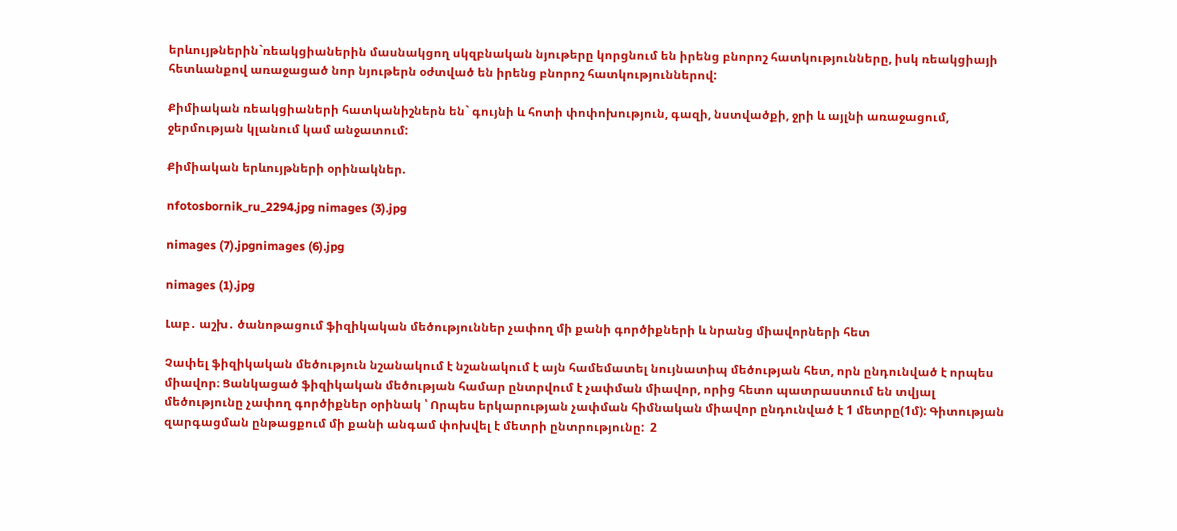երևույթներին`ռեակցիաներին մասնակցող սկզբնական նյութերը կորցնում են իրենց բնորոշ հատկությունները, իսկ ռեակցիայի հետևանքով առաջացած նոր նյութերն օժտված են իրենց բնորոշ հատկություններով:

Քիմիական ռեակցիաների հատկանիշներն են` գույնի և հոտի փոփոխություն, գազի, նստվածքի, ջրի և այլնի առաջացում, ջերմության կլանում կամ անջատում:

Քիմիական երևույթների օրինակներ.

nfotosbornik_ru_2294.jpg nimages (3).jpg

nimages (7).jpgnimages (6).jpg

nimages (1).jpg

Լաբ․ աշխ․ ծանոթացում ֆիզիկական մեծություններ չափող մի քանի գործիքների և նրանց միավորների հետ

Չափել ֆիզիկական մեծություն նշանակում է նշանակում է այն համեմատել նույնատիպ մեծության հետ, որն ընդունված է որպես միավոր։ Ցանկացած ֆիզիկական մեծության համար ընտրվում է չափման միավոր, որից հետո պատրաստում են տվյալ մեծությունը չափող գործիքներ օրինակ ՝ Որպես երկարության չափման հիմնական միավոր ընդունված է 1 մետրը(1մ): Գիտության զարգացման ընթացքում մի քանի անգամ փոխվել է մետրի ընտրությունը:  2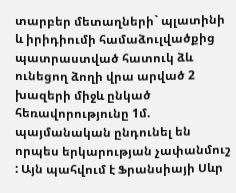տարբեր մետաղների` պլատինի և իրիդիումի համաձուլվածքից պատրաստված հատուկ ձև ունեցող ձողի վրա արված 2 խազերի միջև ընկած հեռավորությունը 1մ. պայմանական ընդունել են որպես երկարության չափանմուշ : Այն պահվում է Ֆրանսիայի Սևր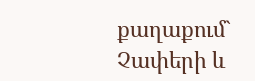քաղաքում` Չափերի և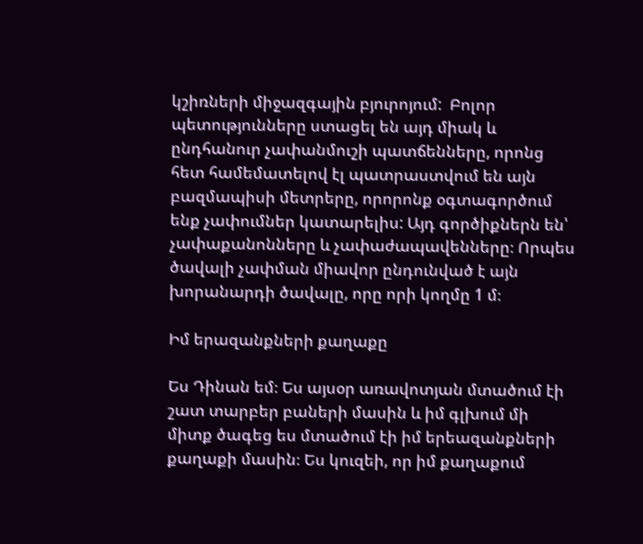կշիռների միջազգային բյուրոյում:  Բոլոր պետությունները ստացել են այդ միակ և ընդհանուր չափանմուշի պատճենները, որոնց հետ համեմատելով էլ պատրաստվում են այն բազմապիսի մետրերը, որորոնք օգտագործում ենք չափումներ կատարելիս: Այդ գործիքներն են՝ չափաքանոնները և չափաժապավենները։ Որպես ծավալի չափման միավոր ընդունված է այն խորանարդի ծավալը, որը որի կողմը 1 մ։

Իմ երազանքների քաղաքը

Ես Դինան եմ։ Ես այսօր առավոտյան մտածում էի շատ տարբեր բաների մասին և իմ գլխում մի միտք ծագեց ես մտածում էի իմ երեազանքների քաղաքի մասին։ Ես կուզեի, որ իմ քաղաքում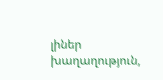լիներ խաղաղություն,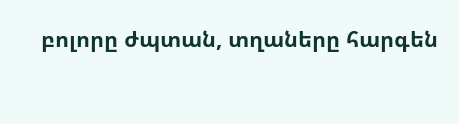բոլորը ժպտան, տղաները հարգեն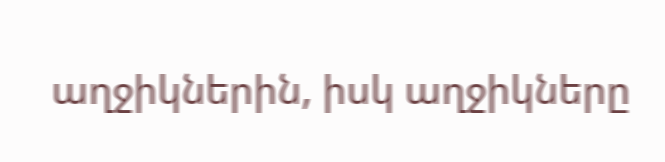աղջիկներին, իսկ աղջիկները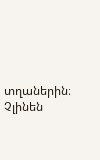տղաներին։ Չլինեն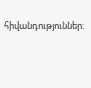հիվանդություններ։